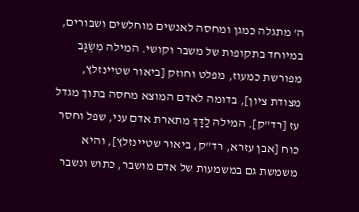ה' מתגלה כמגן ומחסה לאנשים מוחלשים ושבורים, במיוחד בתקופות של משבר וקושי. המילה מִשְׂגָּב מפורשת כמעוז, מפלט וחוזק [ביאור שטיינזלץ, מצודת ציון], בדומה לאדם המוצא מחסה בתוך מגדל עז [רד"ק]. המילה לַדָּךְ מתארת אדם עני, שפל וחסר כוח [אבן עזרא, רד"ק, ביאור שטיינזלץ], והיא משמשת גם במשמעות של אדם מושבר, כתוש ונשבר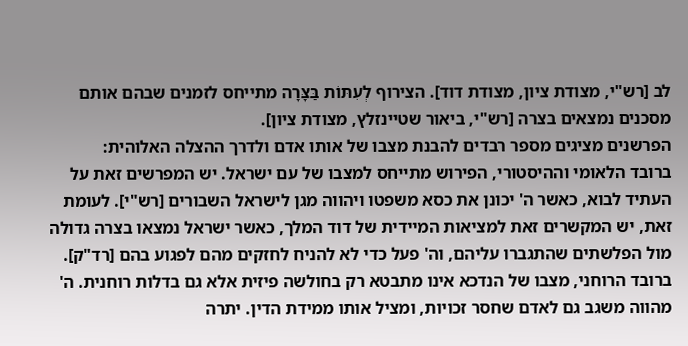לב [רש"י, מצודת ציון, מצודת דוד]. הצירוף לְעִתּוֹת בַּצָּרָה מתייחס לזמנים שבהם אותם מסכנים נמצאים בצרה [רש"י, ביאור שטיינזלץ, מצודת ציון].
הפרשנים מציגים מספר רבדים להבנת מצבו של אותו אדם ולדרך ההצלה האלוהית:
ברובד הלאומי וההיסטורי, הפירוש מתייחס למצבו של עם ישראל. יש המפרשים זאת על העתיד לבוא, כאשר ה' יכונן את כסא משפטו ויהווה מגן לישראל השבורים [רש"י]. לעומת זאת, יש המקשרים זאת למציאות המיידית של דוד המלך, כאשר ישראל נמצאו בצרה גדולה מול הפלשתים שהתגברו עליהם, וה' פעל כדי לא להניח לחזקים מהם לפגוע בהם [רד"ק].
ברובד הרוחני, מצבו של הנדכא אינו מתבטא רק בחולשה פיזית אלא גם בדלות רוחנית. ה' מהווה משגב גם לאדם שחסר זכויות, ומציל אותו ממידת הדין. יתרה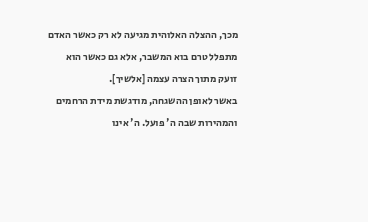מכך, ההצלה האלוהית מגיעה לא רק כאשר האדם מתפלל טרם בוא המשבר, אלא גם כאשר הוא זועק מתוך הצרה עצמה [אלשיך].
באשר לאופן ההשגחה, מודגשת מידת הרחמים והמהירות שבה ה' פועל. ה' אינו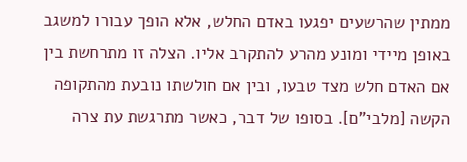ממתין שהרשעים יפגעו באדם החלש, אלא הופך עבורו למשגב באופן מיידי ומונע מהרע להתקרב אליו. הצלה זו מתרחשת בין אם האדם חלש מצד טבעו, ובין אם חולשתו נובעת מהתקופה הקשה [מלבי"ם]. בסופו של דבר, כאשר מתרגשת עת צרה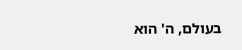בעולם, ה' הוא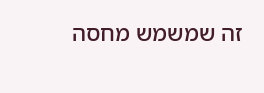זה שמשמש מחסה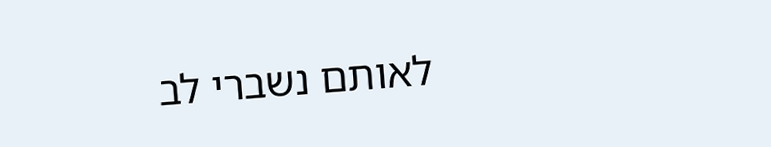לאותם נשברי לב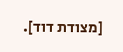[מצודת דוד].